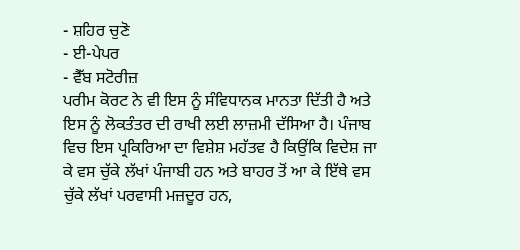- ਸ਼ਹਿਰ ਚੁਣੋ
- ਈ-ਪੇਪਰ
- ਵੈੱਬ ਸਟੋਰੀਜ਼
ਪਰੀਮ ਕੋਰਟ ਨੇ ਵੀ ਇਸ ਨੂੰ ਸੰਵਿਧਾਨਕ ਮਾਨਤਾ ਦਿੱਤੀ ਹੈ ਅਤੇ ਇਸ ਨੂੰ ਲੋਕਤੰਤਰ ਦੀ ਰਾਖੀ ਲਈ ਲਾਜ਼ਮੀ ਦੱਸਿਆ ਹੈ। ਪੰਜਾਬ ਵਿਚ ਇਸ ਪ੍ਰਕਿਰਿਆ ਦਾ ਵਿਸ਼ੇਸ਼ ਮਹੱਤਵ ਹੈ ਕਿਉਂਕਿ ਵਿਦੇਸ਼ ਜਾ ਕੇ ਵਸ ਚੁੱਕੇ ਲੱਖਾਂ ਪੰਜਾਬੀ ਹਨ ਅਤੇ ਬਾਹਰ ਤੋਂ ਆ ਕੇ ਇੱਥੇ ਵਸ ਚੁੱਕੇ ਲੱਖਾਂ ਪਰਵਾਸੀ ਮਜ਼ਦੂਰ ਹਨ,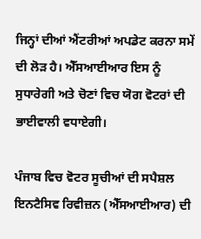ਜਿਨ੍ਹਾਂ ਦੀਆਂ ਐਂਟਰੀਆਂ ਅਪਡੇਟ ਕਰਨਾ ਸਮੇਂ ਦੀ ਲੋੜ ਹੈ। ਐੱਸਆਈਆਰ ਇਸ ਨੂੰ ਸੁਧਾਰੇਗੀ ਅਤੇ ਚੋਣਾਂ ਵਿਚ ਯੋਗ ਵੋਟਰਾਂ ਦੀ ਭਾਈਵਾਲੀ ਵਧਾਏਗੀ।

ਪੰਜਾਬ ਵਿਚ ਵੋਟਰ ਸੂਚੀਆਂ ਦੀ ਸਪੈਸ਼ਲ ਇਨਟੈਸਿਵ ਰਿਵੀਜ਼ਨ (ਐੱਸਆਈਆਰ) ਦੀ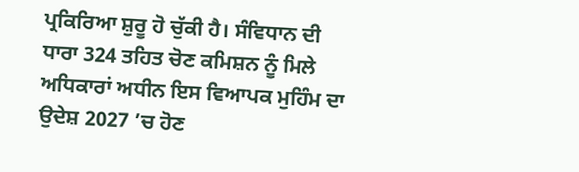ਪ੍ਰਕਿਰਿਆ ਸ਼ੁਰੂ ਹੋ ਚੁੱਕੀ ਹੈ। ਸੰਵਿਧਾਨ ਦੀ ਧਾਰਾ 324 ਤਹਿਤ ਚੋਣ ਕਮਿਸ਼ਨ ਨੂੰ ਮਿਲੇ ਅਧਿਕਾਰਾਂ ਅਧੀਨ ਇਸ ਵਿਆਪਕ ਮੁਹਿੰਮ ਦਾ ਉਦੇਸ਼ 2027 ’ਚ ਹੋਣ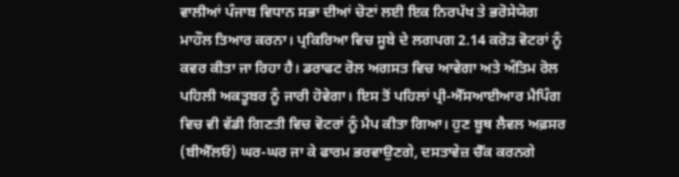ਵਾਲੀਆਂ ਪੰਜਾਬ ਵਿਧਾਨ ਸਭਾ ਦੀਆਂ ਚੋਣਾਂ ਲਈ ਇਕ ਨਿਰਪੱਖ ਤੇ ਭਰੋਸੇਯੋਗ ਮਾਹੌਲ ਤਿਆਰ ਕਰਨਾ। ਪ੍ਰਕਿਰਿਆ ਵਿਚ ਸੂਬੇ ਦੇ ਲਗਪਗ 2.14 ਕਰੋੜ ਵੋਟਰਾਂ ਨੂੰ ਕਵਰ ਕੀਤਾ ਜਾ ਰਿਹਾ ਹੈ। ਡਰਾਫਟ ਰੋਲ ਅਗਸਤ ਵਿਚ ਆਵੇਗਾ ਅਤੇ ਅੰਤਿਮ ਰੋਲ ਪਹਿਲੀ ਅਕਤੂਬਰ ਨੂੰ ਜਾਰੀ ਹੋਵੇਗਾ। ਇਸ ਤੋਂ ਪਹਿਲਾਂ ਪ੍ਰੀ-ਐੱਸਆਈਆਰ ਮੈਪਿੰਗ ਵਿਚ ਵੀ ਵੱਡੀ ਗਿਣਤੀ ਵਿਚ ਵੋਟਰਾਂ ਨੂੰ ਮੈਪ ਕੀਤਾ ਗਿਆ। ਹੁਣ ਬੂਥ ਲੈਵਲ ਅਫ਼ਸਰ (ਬੀਐੱਲਓ) ਘਰ-ਘਰ ਜਾ ਕੇ ਫਾਰਮ ਭਰਵਾਉਣਗੇ, ਦਸਤਾਵੇਜ਼ ਚੈੱਕ ਕਰਨਗੇ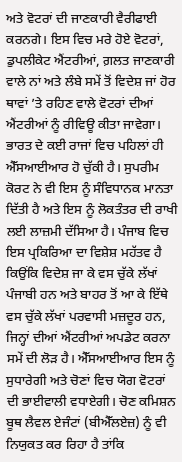ਅਤੇ ਵੋਟਰਾਂ ਦੀ ਜਾਣਕਾਰੀ ਵੈਰੀਫਾਈ ਕਰਨਗੇ। ਇਸ ਵਿਚ ਮਰੇ ਹੋਏ ਵੋਟਰਾਂ, ਡੁਪਲੀਕੇਟ ਐਂਟਰੀਆਂ, ਗ਼ਲਤ ਜਾਣਕਾਰੀ ਵਾਲੇ ਨਾਂ ਅਤੇ ਲੰਬੇ ਸਮੇਂ ਤੋਂ ਵਿਦੇਸ਼ ਜਾਂ ਹੋਰ ਥਾਵਾਂ ’ਤੇ ਰਹਿਣ ਵਾਲੇ ਵੋਟਰਾਂ ਦੀਆਂ ਐਂਟਰੀਆਂ ਨੂੰ ਰੀਵਿਊ ਕੀਤਾ ਜਾਵੇਗਾ। ਭਾਰਤ ਦੇ ਕਈ ਰਾਜਾਂ ਵਿਚ ਪਹਿਲਾਂ ਹੀ ਐੱਸਆਈਆਰ ਹੋ ਚੁੱਕੀ ਹੈ। ਸੁਪਰੀਮ ਕੋਰਟ ਨੇ ਵੀ ਇਸ ਨੂੰ ਸੰਵਿਧਾਨਕ ਮਾਨਤਾ ਦਿੱਤੀ ਹੈ ਅਤੇ ਇਸ ਨੂੰ ਲੋਕਤੰਤਰ ਦੀ ਰਾਖੀ ਲਈ ਲਾਜ਼ਮੀ ਦੱਸਿਆ ਹੈ। ਪੰਜਾਬ ਵਿਚ ਇਸ ਪ੍ਰਕਿਰਿਆ ਦਾ ਵਿਸ਼ੇਸ਼ ਮਹੱਤਵ ਹੈ ਕਿਉਂਕਿ ਵਿਦੇਸ਼ ਜਾ ਕੇ ਵਸ ਚੁੱਕੇ ਲੱਖਾਂ ਪੰਜਾਬੀ ਹਨ ਅਤੇ ਬਾਹਰ ਤੋਂ ਆ ਕੇ ਇੱਥੇ ਵਸ ਚੁੱਕੇ ਲੱਖਾਂ ਪਰਵਾਸੀ ਮਜ਼ਦੂਰ ਹਨ, ਜਿਨ੍ਹਾਂ ਦੀਆਂ ਐਂਟਰੀਆਂ ਅਪਡੇਟ ਕਰਨਾ ਸਮੇਂ ਦੀ ਲੋੜ ਹੈ। ਐੱਸਆਈਆਰ ਇਸ ਨੂੰ ਸੁਧਾਰੇਗੀ ਅਤੇ ਚੋਣਾਂ ਵਿਚ ਯੋਗ ਵੋਟਰਾਂ ਦੀ ਭਾਈਵਾਲੀ ਵਧਾਏਗੀ। ਚੋਣ ਕਮਿਸ਼ਨ ਬੂਥ ਲੈਵਲ ਏਜੰਟਾਂ (ਬੀਐੱਲਏਜ਼) ਨੂੰ ਵੀ ਨਿਯੁਕਤ ਕਰ ਰਿਹਾ ਹੈ ਤਾਂਕਿ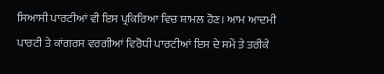ਸਿਆਸੀ ਪਾਰਟੀਆਂ ਵੀ ਇਸ ਪ੍ਰਕਿਰਿਆ ਵਿਚ ਸ਼ਾਮਲ ਹੋਣ। ਆਮ ਆਦਮੀ ਪਾਰਟੀ ਤੇ ਕਾਂਗਰਸ ਵਰਗੀਆਂ ਵਿਰੋਧੀ ਪਾਰਟੀਆਂ ਇਸ ਦੇ ਸਮੇਂ ਤੇ ਤਰੀਕੇ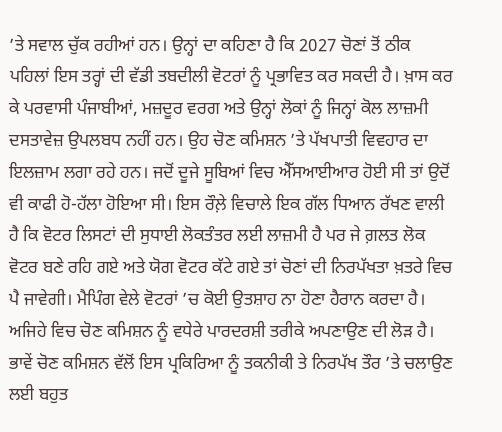’ਤੇ ਸਵਾਲ ਚੁੱਕ ਰਹੀਆਂ ਹਨ। ਉਨ੍ਹਾਂ ਦਾ ਕਹਿਣਾ ਹੈ ਕਿ 2027 ਚੋਣਾਂ ਤੋਂ ਠੀਕ ਪਹਿਲਾਂ ਇਸ ਤਰ੍ਹਾਂ ਦੀ ਵੱਡੀ ਤਬਦੀਲੀ ਵੋਟਰਾਂ ਨੂੰ ਪ੍ਰਭਾਵਿਤ ਕਰ ਸਕਦੀ ਹੈ। ਖ਼ਾਸ ਕਰ ਕੇ ਪਰਵਾਸੀ ਪੰਜਾਬੀਆਂ, ਮਜ਼ਦੂਰ ਵਰਗ ਅਤੇ ਉਨ੍ਹਾਂ ਲੋਕਾਂ ਨੂੰ ਜਿਨ੍ਹਾਂ ਕੋਲ ਲਾਜ਼ਮੀ ਦਸਤਾਵੇਜ਼ ਉਪਲਬਧ ਨਹੀਂ ਹਨ। ਉਹ ਚੋਣ ਕਮਿਸ਼ਨ ’ਤੇ ਪੱਖਪਾਤੀ ਵਿਵਹਾਰ ਦਾ ਇਲਜ਼ਾਮ ਲਗਾ ਰਹੇ ਹਨ। ਜਦੋਂ ਦੂਜੇ ਸੂਬਿਆਂ ਵਿਚ ਐੱਸਆਈਆਰ ਹੋਈ ਸੀ ਤਾਂ ਉਦੋਂ ਵੀ ਕਾਫੀ ਹੋ-ਹੱਲਾ ਹੋਇਆ ਸੀ। ਇਸ ਰੌਲ਼ੇ ਵਿਚਾਲੇ ਇਕ ਗੱਲ ਧਿਆਨ ਰੱਖਣ ਵਾਲੀ ਹੈ ਕਿ ਵੋਟਰ ਲਿਸਟਾਂ ਦੀ ਸੁਧਾਈ ਲੋਕਤੰਤਰ ਲਈ ਲਾਜ਼ਮੀ ਹੈ ਪਰ ਜੇ ਗ਼ਲਤ ਲੋਕ ਵੋਟਰ ਬਣੇ ਰਹਿ ਗਏ ਅਤੇ ਯੋਗ ਵੋਟਰ ਕੱਟੇ ਗਏ ਤਾਂ ਚੋਣਾਂ ਦੀ ਨਿਰਪੱਖਤਾ ਖ਼ਤਰੇ ਵਿਚ ਪੈ ਜਾਵੇਗੀ। ਮੈਪਿੰਗ ਵੇਲੇ ਵੋਟਰਾਂ ’ਚ ਕੋਈ ਉਤਸ਼ਾਹ ਨਾ ਹੋਣਾ ਹੈਰਾਨ ਕਰਦਾ ਹੈ। ਅਜਿਹੇ ਵਿਚ ਚੋਣ ਕਮਿਸ਼ਨ ਨੂੰ ਵਧੇਰੇ ਪਾਰਦਰਸ਼ੀ ਤਰੀਕੇ ਅਪਣਾਉਣ ਦੀ ਲੋੜ ਹੈ। ਭਾਵੇਂ ਚੋਣ ਕਮਿਸ਼ਨ ਵੱਲੋਂ ਇਸ ਪ੍ਰਕਿਰਿਆ ਨੂੰ ਤਕਨੀਕੀ ਤੇ ਨਿਰਪੱਖ ਤੌਰ ’ਤੇ ਚਲਾਉਣ ਲਈ ਬਹੁਤ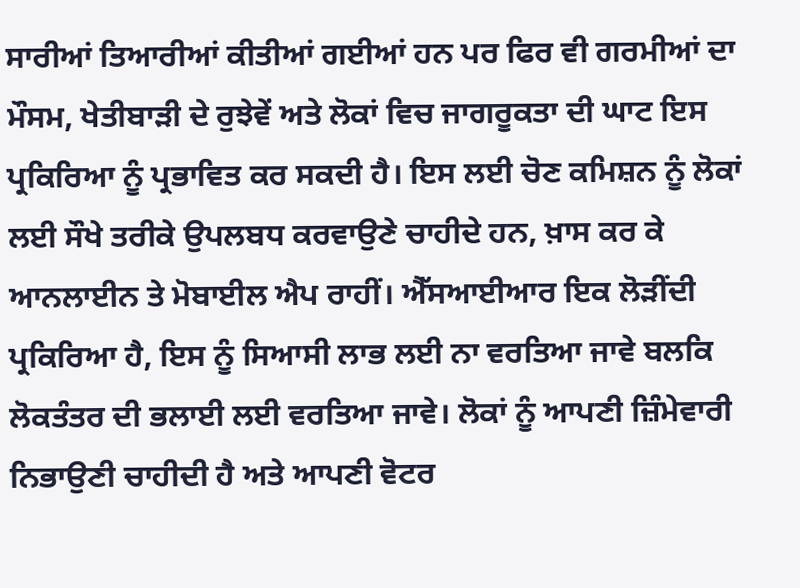ਸਾਰੀਆਂ ਤਿਆਰੀਆਂ ਕੀਤੀਆਂ ਗਈਆਂ ਹਨ ਪਰ ਫਿਰ ਵੀ ਗਰਮੀਆਂ ਦਾ ਮੌਸਮ, ਖੇਤੀਬਾੜੀ ਦੇ ਰੁਝੇਵੇਂ ਅਤੇ ਲੋਕਾਂ ਵਿਚ ਜਾਗਰੂਕਤਾ ਦੀ ਘਾਟ ਇਸ ਪ੍ਰਕਿਰਿਆ ਨੂੰ ਪ੍ਰਭਾਵਿਤ ਕਰ ਸਕਦੀ ਹੈ। ਇਸ ਲਈ ਚੋਣ ਕਮਿਸ਼ਨ ਨੂੰ ਲੋਕਾਂ ਲਈ ਸੌਖੇ ਤਰੀਕੇ ਉਪਲਬਧ ਕਰਵਾਉਣੇ ਚਾਹੀਦੇ ਹਨ, ਖ਼ਾਸ ਕਰ ਕੇ ਆਨਲਾਈਨ ਤੇ ਮੋਬਾਈਲ ਐਪ ਰਾਹੀਂ। ਐੱਸਆਈਆਰ ਇਕ ਲੋੜੀਂਦੀ ਪ੍ਰਕਿਰਿਆ ਹੈ, ਇਸ ਨੂੰ ਸਿਆਸੀ ਲਾਭ ਲਈ ਨਾ ਵਰਤਿਆ ਜਾਵੇ ਬਲਕਿ ਲੋਕਤੰਤਰ ਦੀ ਭਲਾਈ ਲਈ ਵਰਤਿਆ ਜਾਵੇ। ਲੋਕਾਂ ਨੂੰ ਆਪਣੀ ਜ਼ਿੰਮੇਵਾਰੀ ਨਿਭਾਉਣੀ ਚਾਹੀਦੀ ਹੈ ਅਤੇ ਆਪਣੀ ਵੋਟਰ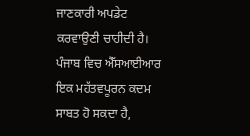ਜਾਣਕਾਰੀ ਅਪਡੇਟ ਕਰਵਾਉਣੀ ਚਾਹੀਦੀ ਹੈ। ਪੰਜਾਬ ਵਿਚ ਐੱਸਆਈਆਰ ਇਕ ਮਹੱਤਵਪੂਰਨ ਕਦਮ ਸਾਬਤ ਹੋ ਸਕਦਾ ਹੈ,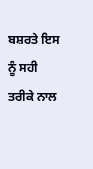ਬਸ਼ਰਤੇ ਇਸ ਨੂੰ ਸਹੀ ਤਰੀਕੇ ਨਾਲ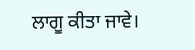ਲਾਗੂ ਕੀਤਾ ਜਾਵੇ।